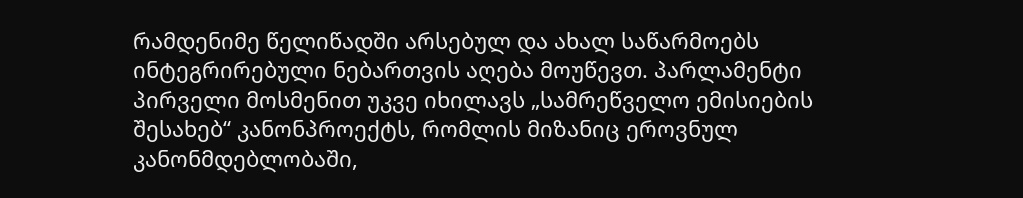რამდენიმე წელიწადში არსებულ და ახალ საწარმოებს ინტეგრირებული ნებართვის აღება მოუწევთ. პარლამენტი პირველი მოსმენით უკვე იხილავს „სამრეწველო ემისიების შესახებ“ კანონპროექტს, რომლის მიზანიც ეროვნულ კანონმდებლობაში,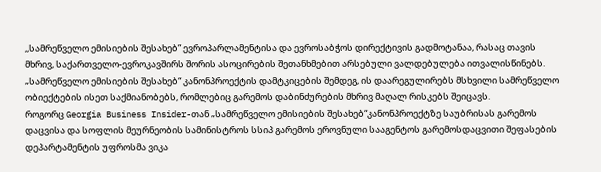,,სამრეწველო ემისიების შესახებ” ევროპარლამენტისა და ევროსაბჭოს დირექტივის გადმოტანაა, რასაც თავის მხრივ, საქართველო-ევროკავშირს შორის ასოცირების შეთანხმებით არსებული ვალდებულება ითვალისწინებს.
„სამრეწველო ემისიების შესახებ“ კანონპროექტის დამტკიცების შემდეგ, ის დაარეგულირებს მსხვილი სამრეწველო ობიექტების ისეთ საქმიანობებს, რომლებიც გარემოს დაბინძურების მხრივ მაღალ რისკებს შეიცავს.
როგორც Georgia Business Insider-თან „სამრეწველო ემისიების შესახებ“კანონპროექტზე საუბრისას გარემოს დაცვისა და სოფლის მეურნეობის სამინისტროს სსიპ გარემოს ეროვნული სააგენტოს გარემოსდაცვითი შეფასების დეპარტამენტის უფროსმა ვიკა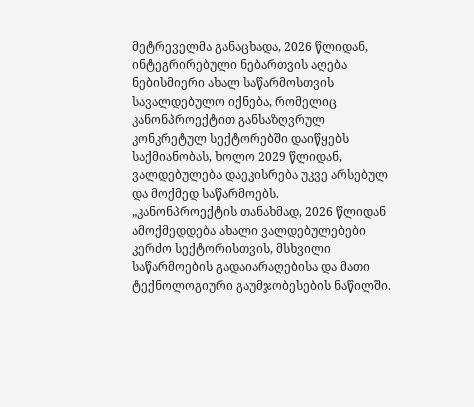მეტრეველმა განაცხადა, 2026 წლიდან, ინტეგრირებული ნებართვის აღება ნებისმიერი ახალ საწარმოსთვის სავალდებულო იქნება, რომელიც კანონპროექტით განსაზღვრულ კონკრეტულ სექტორებში დაიწყებს საქმიანობას, ხოლო 2029 წლიდან, ვალდებულება დაეკისრება უკვე არსებულ და მოქმედ საწარმოებს.
„კანონპროექტის თანახმად, 2026 წლიდან ამოქმედდება ახალი ვალდებულებები კერძო სექტორისთვის, მსხვილი საწარმოების გადაიარაღებისა და მათი ტექნოლოგიური გაუმჯობესების ნაწილში.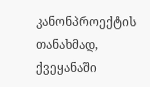კანონპროექტის თანახმად, ქვეყანაში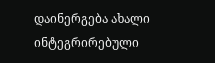დაინერგება ახალი ინტეგრირებული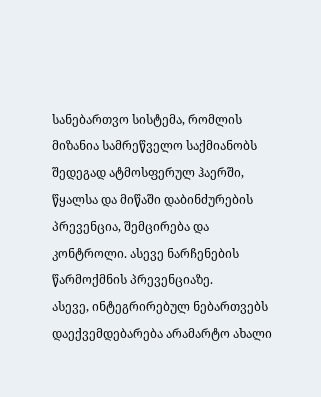სანებართვო სისტემა, რომლის მიზანია სამრეწველო საქმიანობს შედეგად ატმოსფერულ ჰაერში, წყალსა და მიწაში დაბინძურების პრევენცია, შემცირება და კონტროლი. ასევე ნარჩენების წარმოქმნის პრევენციაზე.
ასევე, ინტეგრირებულ ნებართვებს დაექვემდებარება არამარტო ახალი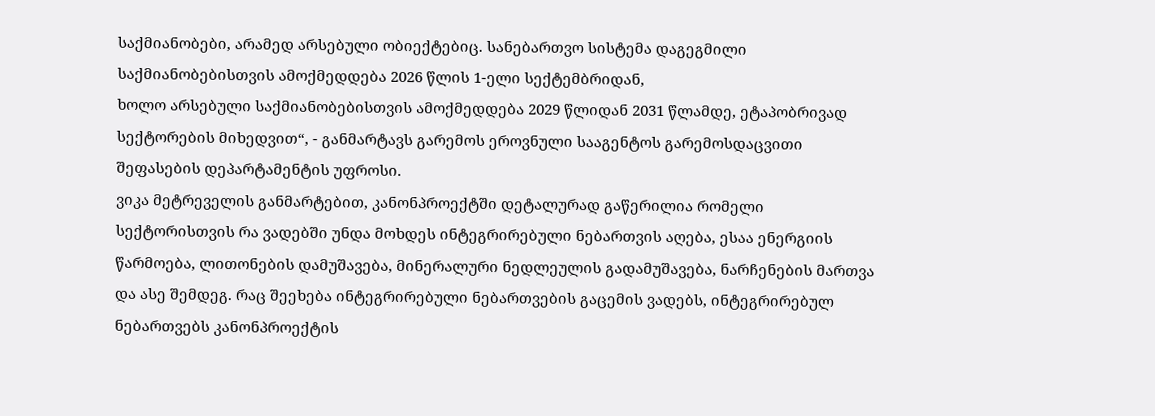საქმიანობები, არამედ არსებული ობიექტებიც. სანებართვო სისტემა დაგეგმილი საქმიანობებისთვის ამოქმედდება 2026 წლის 1-ელი სექტემბრიდან,
ხოლო არსებული საქმიანობებისთვის ამოქმედდება 2029 წლიდან 2031 წლამდე, ეტაპობრივად სექტორების მიხედვით“, - განმარტავს გარემოს ეროვნული სააგენტოს გარემოსდაცვითი შეფასების დეპარტამენტის უფროსი.
ვიკა მეტრეველის განმარტებით, კანონპროექტში დეტალურად გაწერილია რომელი სექტორისთვის რა ვადებში უნდა მოხდეს ინტეგრირებული ნებართვის აღება, ესაა ენერგიის წარმოება, ლითონების დამუშავება, მინერალური ნედლეულის გადამუშავება, ნარჩენების მართვა და ასე შემდეგ. რაც შეეხება ინტეგრირებული ნებართვების გაცემის ვადებს, ინტეგრირებულ ნებართვებს კანონპროექტის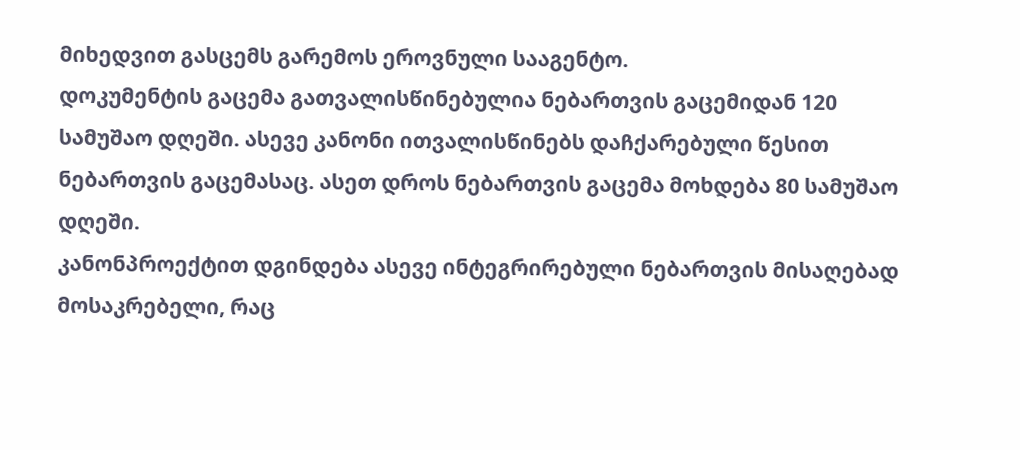მიხედვით გასცემს გარემოს ეროვნული სააგენტო.
დოკუმენტის გაცემა გათვალისწინებულია ნებართვის გაცემიდან 120 სამუშაო დღეში. ასევე კანონი ითვალისწინებს დაჩქარებული წესით ნებართვის გაცემასაც. ასეთ დროს ნებართვის გაცემა მოხდება 80 სამუშაო დღეში.
კანონპროექტით დგინდება ასევე ინტეგრირებული ნებართვის მისაღებად მოსაკრებელი, რაც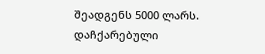შეადგენს 5000 ლარს. დაჩქარებული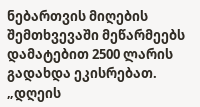ნებართვის მიღების შემთხვევაში მეწარმეებს დამატებით 2500 ლარის გადახდა ეკისრებათ.
„დღეის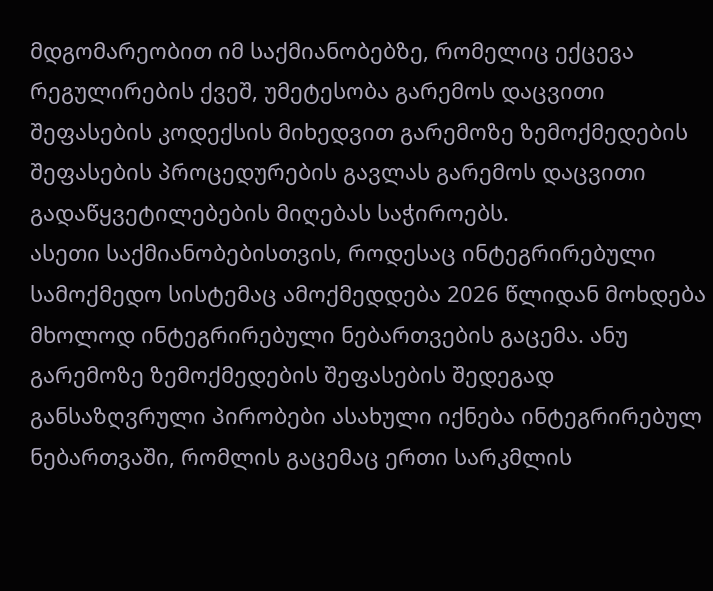მდგომარეობით იმ საქმიანობებზე, რომელიც ექცევა რეგულირების ქვეშ, უმეტესობა გარემოს დაცვითი შეფასების კოდექსის მიხედვით გარემოზე ზემოქმედების შეფასების პროცედურების გავლას გარემოს დაცვითი გადაწყვეტილებების მიღებას საჭიროებს.
ასეთი საქმიანობებისთვის, როდესაც ინტეგრირებული სამოქმედო სისტემაც ამოქმედდება 2026 წლიდან მოხდება მხოლოდ ინტეგრირებული ნებართვების გაცემა. ანუ გარემოზე ზემოქმედების შეფასების შედეგად განსაზღვრული პირობები ასახული იქნება ინტეგრირებულ ნებართვაში, რომლის გაცემაც ერთი სარკმლის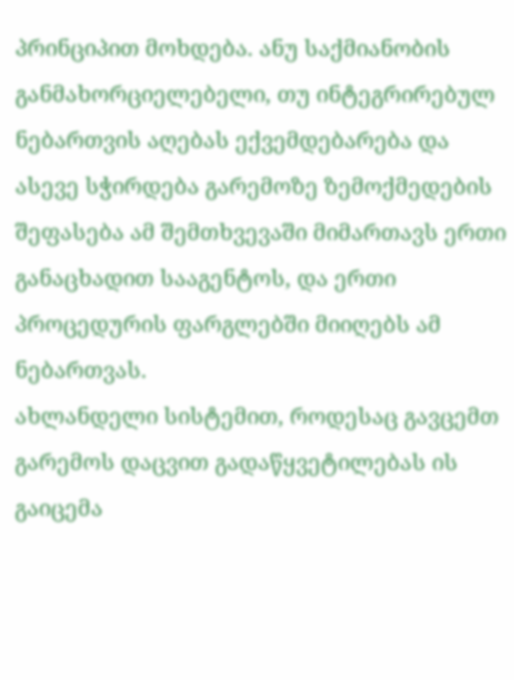პრინციპით მოხდება. ანუ საქმიანობის განმახორციელებელი, თუ ინტეგრირებულ ნებართვის აღებას ექვემდებარება და ასევე სჭირდება გარემოზე ზემოქმედების შეფასება ამ შემთხვევაში მიმართავს ერთი განაცხადით სააგენტოს, და ერთი პროცედურის ფარგლებში მიიღებს ამ ნებართვას.
ახლანდელი სისტემით, როდესაც გავცემთ გარემოს დაცვით გადაწყვეტილებას ის გაიცემა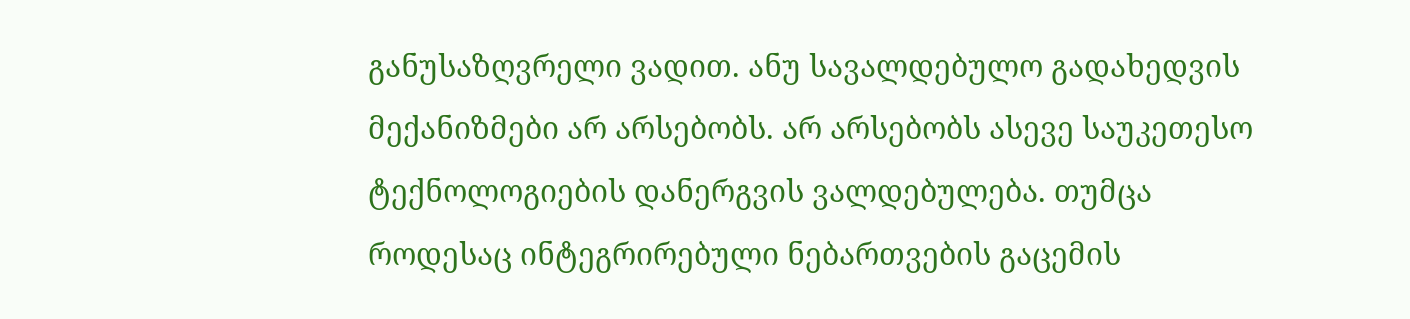განუსაზღვრელი ვადით. ანუ სავალდებულო გადახედვის მექანიზმები არ არსებობს. არ არსებობს ასევე საუკეთესო ტექნოლოგიების დანერგვის ვალდებულება. თუმცა როდესაც ინტეგრირებული ნებართვების გაცემის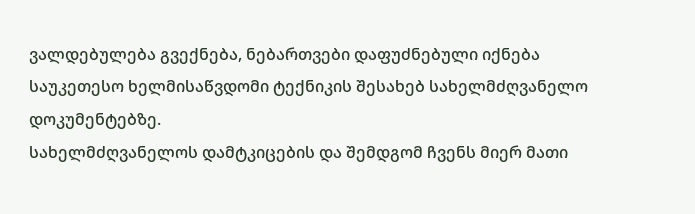ვალდებულება გვექნება, ნებართვები დაფუძნებული იქნება საუკეთესო ხელმისაწვდომი ტექნიკის შესახებ სახელმძღვანელო დოკუმენტებზე.
სახელმძღვანელოს დამტკიცების და შემდგომ ჩვენს მიერ მათი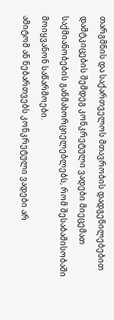თარგმნის და საქართველოს მთავრობის დადგენილებებით დამტკიცების შემდეგ კონკრეტული ვადები მიეცემათ საქმიანობების განმახორციელებლებს, რომ შესაბამისობაში მოიყვანონ საწარმოები.
ამიტომ ან ნებართვებს კონკრეტული ვადები არ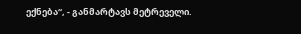ექნება“, - განმარტავს მეტრეველი.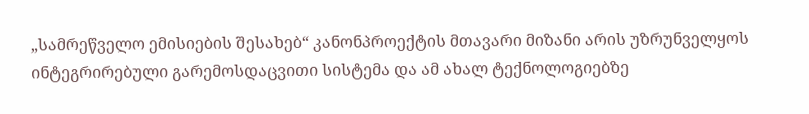„სამრეწველო ემისიების შესახებ“ კანონპროექტის მთავარი მიზანი არის უზრუნველყოს ინტეგრირებული გარემოსდაცვითი სისტემა და ამ ახალ ტექნოლოგიებზე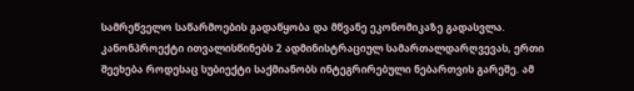სამრეწველო საწარმოების გადაწყობა და მწვანე ეკონომიკაზე გადასვლა.
კანონპროექტი ითვალისწინებს 2 ადმინისტრაციულ სამართალდარღვევას, ერთი შეეხება როდესაც სუბიექტი საქმიანობს ინტეგრირებული ნებართვის გარეშე. ამ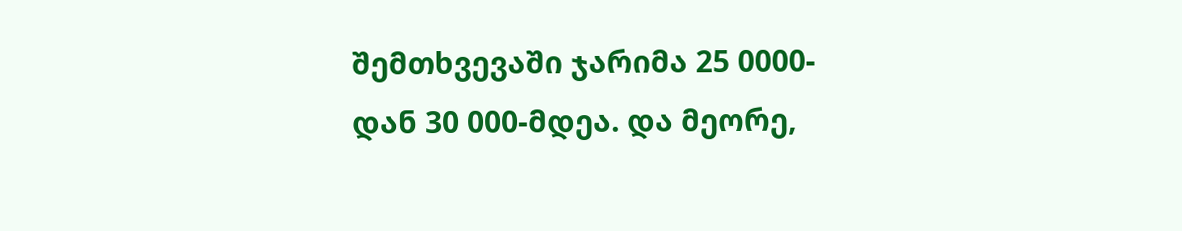შემთხვევაში ჯარიმა 25 0000-დან 30 000-მდეა. და მეორე,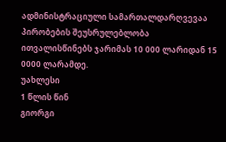ადმინისტრაციული სამართალდარღვევაა პირობების შეუსრულებლობა ითვალისწინებს ჯარიმას 10 000 ლარიდან 15 0000 ლარამდე.
უახლესი
1 წლის წინ
გიორგი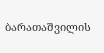ბარათაშვილის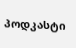პოდკასტი